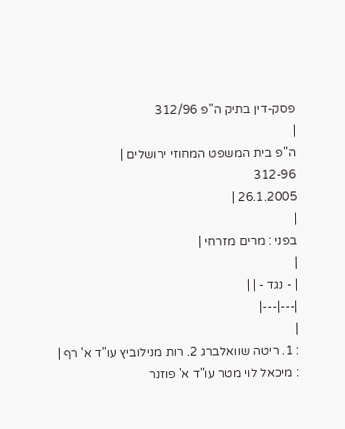פסק-דין בתיק ה"פ 312/96
|
ה"פ בית המשפט המחוזי ירושלים |
312-96
26.1.2005 |
|
בפני : מרים מזרחי |
|
| - נגד - | |
|---|---|
|
: 1. ריטה שוואלברג 2. רות מנילוביץ עו"ד א' רף |
: מיכאל לוי מטר עו"ד א' פוזנר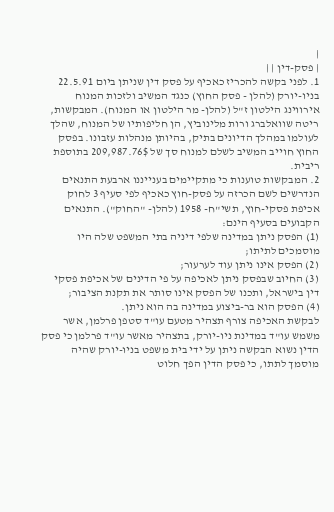|
| פסק-דין | |
1. לפני בקשה להכריז כאכיף על פסק דין שניתן ביום 22.5.91 בניו-יורק (להלן - פסק החוץ) כנגד המשיב ולזכות המנוח אירווינג הילטון ז"ל (להלן- מר הילטון או המנוח). המבקשות, ריטה שוואלברג ורות מלינוביץ, הן חליפותיו של המנוח, שהלך לעולמו במהלך הדיונים בתיק, בהיותן מנהלות עזבונו. בפסק החוץ חוייב המשיב לשלם למנוח סך של 209,987.76$ בתוספת ריבית.
2. המבקשות טוענות כי מתקיימים בענייננו ארבעת התנאים הנדרשים לשם הכרזה על פסק-חוץ כאכיף לפי סעיף 3 לחוק אכיפת פסקי-חוץ, תשי"ח- 1958 (להלן- "החוק"). התנאים הקבועים בסעיף הינם:
(1) הפסק ניתן במדינה שלפי דיניה בתי המשפט שלה היו מוסמכים לתיתו;
(2) הפסק אינו ניתן עוד לערעור;
(3) החיוב שבפסק ניתן לאכיפה על פי הדינים של אכיפת פסקי דין בישראל, ותכנו של הפסק אינו סותר את תקנת הציבור;
(4) הפסק הוא בר-ביצוע במדינה בה הוא ניתן.
לבקשת האכיפה צורף תצהיר מטעם עו"ד סטפן פרלמן, אשר משמש עו"ד במדינת ניו-יורק, בתצהיר מאשר עו"ד פרלמן כי פסק הדין נשוא הבקשה ניתן על ידי בית משפט בניו-יורק שהיה מוסמך לתתו, כי פסק הדין הפך חלוט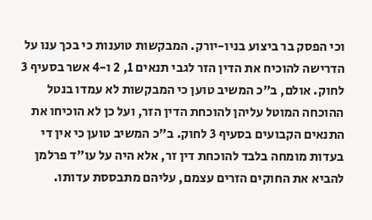וכי הפסק בר ביצוע בניו-יורק. המבקשות טוענות כי בכך ענו על הדרישה להוכיח את הדין הזר לגבי תנאים 1, 2 ו-4 אשר בסעיף 3 לחוק. אולם, ב"כ המשיב טוען כי המבקשות לא עמדו בנטל ההוכחה המוטל עליהן להוכחת הדין הזר, ועל כן לא הוכיחו את התנאים הקבועים בסעיף 3 לחוק. ב"כ המשיב טוען כי אין די בעדות מומחה בלבד להוכחת דין זר, אלא היה על עו"ד פרלמן להביא את החוקים הזרים עצמם, עליהם מתבססת עדותו.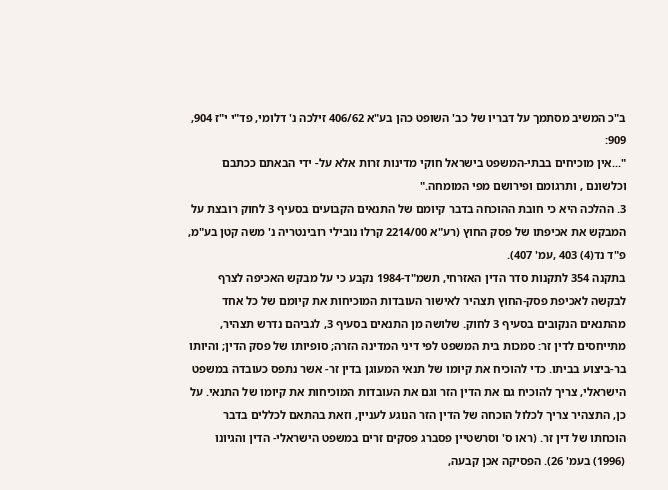ב"כ המשיב מסתמך על דבריו של כב' השופט כהן בע"א 406/62 זילכה נ' דלומי, פד"י י"ז 904, 909:
"...אין מוכיחים בבתי-המשפט בישראל חוקי מדינות זרות אלא על- ידי הבאתם ככתבם וכלשונם , ותרגומם ופירושם מפי המומחה."
3. ההלכה היא כי חובת ההוכחה בדבר קיומם של התנאים הקבועים בסעיף 3 לחוק רובצת על המבקש את אכיפתו של פסק החוץ (רע"א 2214/00 קרלו נובילי רובינטריה נ' משה קטן בע"מ, פ"ד נד(4) 403 ,עמ' 407).
בתקנה 354 לתקנות סדר הדין האזרחי, תשמ"ד-1984 נקבע כי על מבקש האכיפה לצרף לבקשה לאכיפת פסק-החוץ תצהיר לאישור העובדות המוכיחות את קיומם של כל אחד מהתנאים הנקובים בסעיף 3 לחוק. שלושה מן התנאים בסעיף 3, לגביהם נדרש תצהיר, מתייחסים לדין זר: סמכות בית המשפט לפי דיני המדינה הזרה; סופיותו של פסק הדין; והיותו בר-ביצוע בביתו. כדי להוכיח את קיומו של תנאי המעוגן בדין זר- אשר נתפס כעובדה במשפט הישראלי, צריך להוכיח גם את הדין הזר וגם את העובדות המוכיחות את קיומו של התנאי. על כן, התצהיר צריך לכלול הוכחה של הדין הזר הנוגע לעניין, וזאת בהתאם לכללים בדבר הוכחתו של דין זר. (ראו ס' וסרשטיין פסברג פסקים זרים במשפט הישראלי- הדין והגיונו (1996) בעמ' 26). הפסיקה אכן קבעה,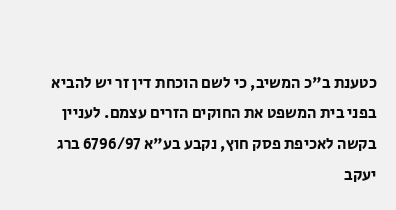כטענת ב"כ המשיב, כי לשם הוכחת דין זר יש להביא בפני בית המשפט את החוקים הזרים עצמם. לעניין בקשה לאכיפת פסק חוץ, נקבע בע"א 6796/97 ברג יעקב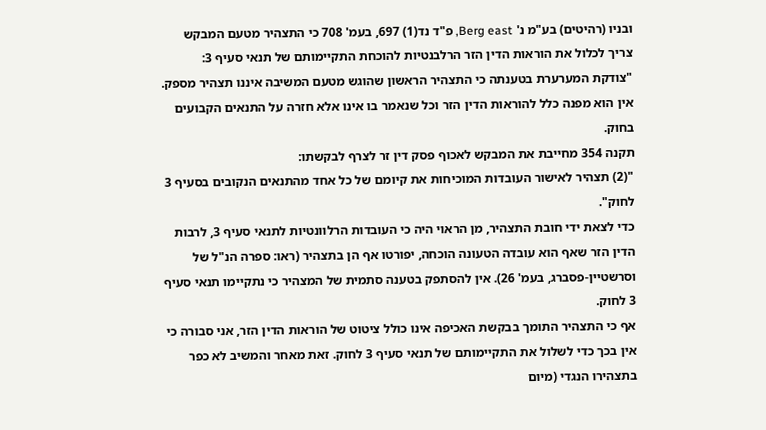ובניו (רהיטים) בע"מ נ' Berg east, פ"ד נד(1) 697, בעמ' 708 כי התצהיר מטעם המבקש צריך לכלול את הוראות הדין הזר הרלבנטיות להוכחת התקיימותם של תנאי סעיף 3:
"צודקת המערערת בטענתה כי התצהיר הראשון שהוגש מטעם המשיבה איננו תצהיר מספק. אין הוא מפנה כלל להוראות הדין הזר וכל שנאמר בו אינו אלא חזרה על התנאים הקבועים בחוק.
תקנה 354 מחייבת את המבקש לאכוף פסק דין זר לצרף לבקשתו:
"(2) תצהיר לאישור העובדות המוכיחות את קיומם של כל אחד מהתנאים הנקובים בסעיף 3 לחוק".
כדי לצאת ידי חובת התצהיר, מן הראוי היה כי העובדות הרלוונטיות לתנאי סעיף 3, לרבות הדין הזר שאף הוא עובדה הטעונה הוכחה, יפורטו אף הן בתצהיר (ראו: ספרה הנ"ל של וסרשטיין-פסברג, בעמ' 26). אין להסתפק בטענה סתמית של המצהיר כי נתקיימו תנאי סעיף 3 לחוק.
אף כי התצהיר התומך בבקשת האכיפה אינו כולל ציטוט של הוראות הדין הזר, אני סבורה כי אין בכך כדי לשלול את התקיימותם של תנאי סעיף 3 לחוק. זאת מאחר והמשיב לא כפר בתצהירו הנגדי (מיום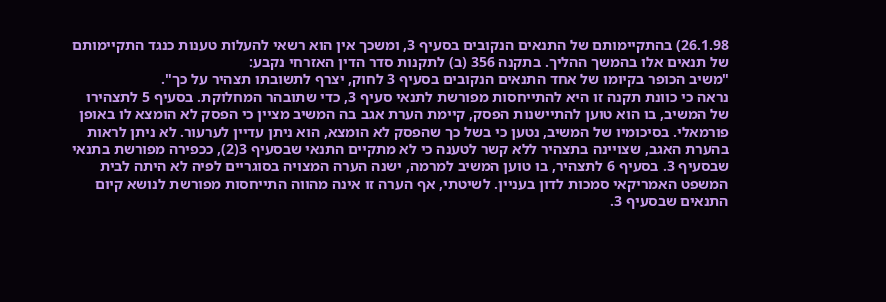26.1.98) בהתקיימותם של התנאים הנקובים בסעיף 3, ומשכך אין הוא רשאי להעלות טענות כנגד התקיימותם של תנאים אלו בהמשך ההליך. בתקנה 356 (ב) לתקנות סדר הדין האזרחי נקבע:
"משיב הכופר בקיומו של אחד התנאים הנקובים בסעיף 3 לחוק, יצרף לתשובתו תצהיר על כך".
נראה כי כוונת תקנה זו היא להתייחסות מפורשת לתנאי סעיף 3, כדי שתובהר המחלוקת. בסעיף 5 לתצהירו של המשיב, בו הוא טוען להתיישנות הפסק, קיימת הערת אגב בה המשיב מציין כי הפסק לא הומצא לו באופן פורמאלי. בסיכומיו של המשיב, נטען כי בשל כך שהפסק לא הומצא, הוא ניתן עדיין לערעור. לא ניתן לראות בהערת האגב, שצויינה בתצהיר ללא קשר לטענה כי לא מתקיים התנאי שבסעיף 3(2), ככפירה מפורשת בתנאי שבסעיף 3. בסעיף 6 לתצהיר, בו טוען המשיב למרמה, ישנה הערה המצויה בסוגריים לפיה לא היתה לבית המשפט האמריקאי סמכות לדון בעניין. לשיטתי, אף הערה זו אינה מהווה התייחסות מפורשת לנושא קיום התנאים שבסעיף 3.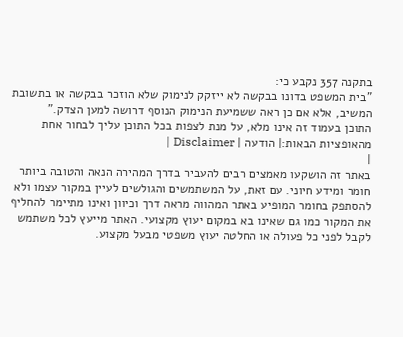בתקנה 357 נקבע כי:
"בית המשפט בדונו בבקשה לא ייזקק לנימוק שלא הוזכר בבקשה או בתשובת המשיב, אלא אם כן ראה ששמיעת הנימוק הנוסף דרושה למען הצדק."
התוכן בעמוד זה אינו מלא, על מנת לצפות בכל התוכן עליך לבחור אחת מהאופציות הבאות:| הודעה | Disclaimer |
|
באתר זה הושקעו מאמצים רבים להעביר בדרך המהירה הנאה והטובה ביותר חומר ומידע חיוני. עם זאת, על המשתמשים והגולשים לעיין במקור עצמו ולא להסתפק בחומר המופיע באתר המהווה מראה דרך וכיוון ואינו מתיימר להחליף את המקור כמו גם שאינו בא במקום יעוץ מקצועי. האתר מייעץ לכל משתמש לקבל לפני כל פעולה או החלטה יעוץ משפטי מבעל מקצוע.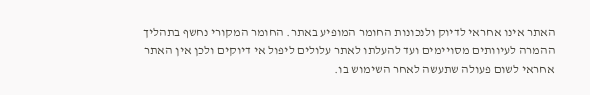האתר אינו אחראי לדיוק ולנכונות החומר המופיע באתר. החומר המקורי נחשף בתהליך ההמרה לעיוותים מסויימים ועד להעלתו לאתר עלולים ליפול אי דיוקים ולכן אין האתר אחראי לשום פעולה שתעשה לאחר השימוש בו.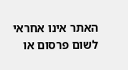האתר אינו אחראי לשום פרסום או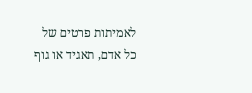לאמיתות פרטים של כל אדם, תאגיד או גוף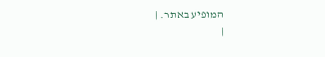המופיע באתר. |
|